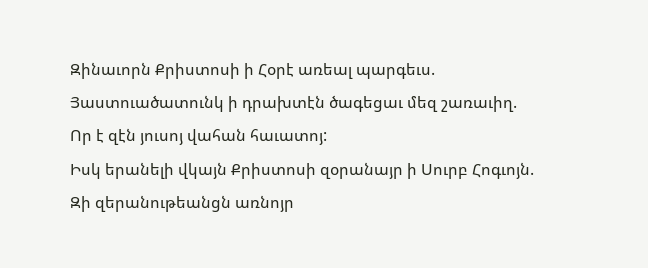Զինաւորն Քրիստոսի ի Հօրէ առեալ պարգեւս.
Յաստուածատունկ ի դրախտէն ծագեցաւ մեզ շառաւիղ.
Որ է զէն յուսոյ վահան հաւատոյ:
Իսկ երանելի վկայն Քրիստոսի զօրանայր ի Սուրբ Հոգւոյն.
Զի զերանութեանցն առնոյր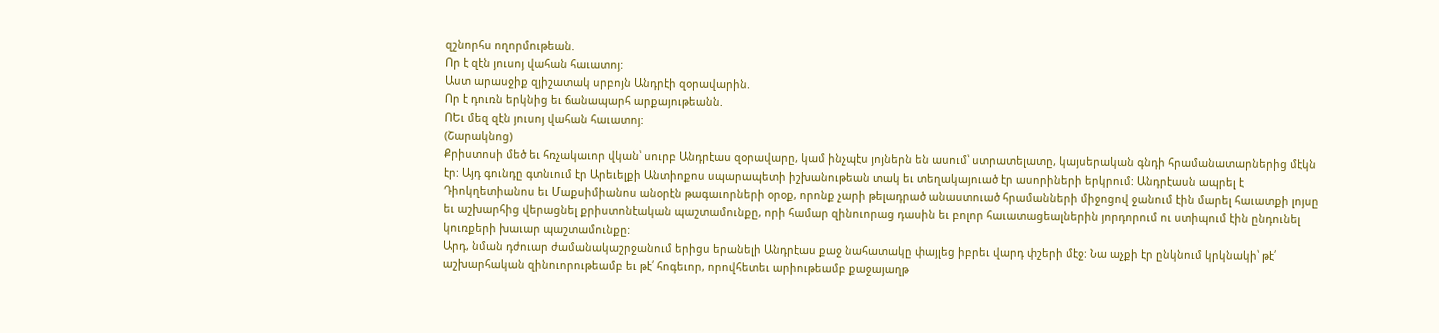զշնորհս ողորմութեան.
Որ է զէն յուսոյ վահան հաւատոյ:
Աստ արասջիք զյիշատակ սրբոյն Անդրէի զօրավարին.
Որ է դուռն երկնից եւ ճանապարհ արքայութեանն.
ՈԵւ մեզ զէն յուսոյ վահան հաւատոյ:
(Շարակնոց)
Քրիստոսի մեծ եւ հռչակաւոր վկան՝ սուրբ Անդրէաս զօրավարը, կամ ինչպէս յոյներն են ասում՝ ստրատելատը, կայսերական գնդի հրամանատարներից մէկն էր: Այդ գունդը գտնւում էր Արեւելքի Անտիոքոս սպարապետի իշխանութեան տակ եւ տեղակայուած էր ասորիների երկրում: Անդրէասն ապրել է Դիոկղետիանոս եւ Մաքսիմիանոս անօրէն թագաւորների օրօք, որոնք չարի թելադրած անաստուած հրամանների միջոցով ջանում էին մարել հաւատքի լոյսը եւ աշխարհից վերացնել քրիստոնէական պաշտամունքը, որի համար զինուորաց դասին եւ բոլոր հաւատացեալներին յորդորում ու ստիպում էին ընդունել կուռքերի խաւար պաշտամունքը:
Արդ, նման դժուար ժամանակաշրջանում երիցս երանելի Անդրէաս քաջ նահատակը փայլեց իբրեւ վարդ փշերի մէջ: Նա աչքի էր ընկնում կրկնակի՝ թէ՛ աշխարհական զինուորութեամբ եւ թէ՛ հոգեւոր, որովհետեւ արիութեամբ քաջայաղթ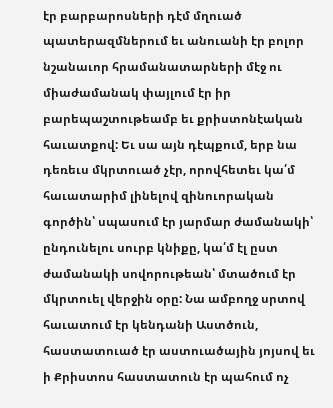էր բարբարոսների դէմ մղուած պատերազմներում եւ անուանի էր բոլոր նշանաւոր հրամանատարների մէջ ու միաժամանակ փայլում էր իր բարեպաշտութեամբ եւ քրիստոնէական հաւատքով: Եւ սա այն դէպքում, երբ նա դեռեւս մկրտուած չէր, որովհետեւ կա՛մ հաւատարիմ լինելով զինուորական գործին՝ սպասում էր յարմար ժամանակի՝ ընդունելու սուրբ կնիքը, կա՛մ էլ ըստ ժամանակի սովորութեան՝ մտածում էր մկրտուել վերջին օրը: Նա ամբողջ սրտով հաւատում էր կենդանի Աստծուն, հաստատուած էր աստուածային յոյսով եւ ի Քրիստոս հաստատուն էր պահում ոչ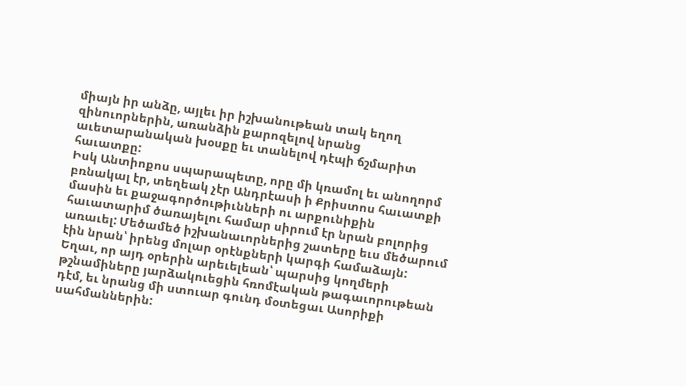միայն իր անձը, այլեւ իր իշխանութեան տակ եղող զինուորներին, առանձին քարոզելով նրանց աւետարանական խօսքը եւ տանելով դէպի ճշմարիտ հաւատքը:
Իսկ Անտիոքոս սպարապետը, որը մի կռամոլ եւ անողորմ բռնակալ էր, տեղեակ չէր Անդրէասի ի Քրիստոս հաւատքի մասին եւ քաջագործութիւնների ու արքունիքին հաւատարիմ ծառայելու համար սիրում էր նրան բոլորից առաւել: Մեծամեծ իշխանաւորներից շատերը եւս մեծարում էին նրան՝ իրենց մոլար օրէնքների կարգի համաձայն:
Եղաւ, որ այդ օրերին արեւելեան՝ պարսից կողմերի թշնամիները յարձակուեցին հռոմէական թագաւորութեան դէմ, եւ նրանց մի ստուար գունդ մօտեցաւ Ասորիքի սահմաններին: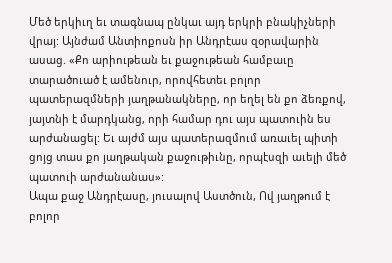Մեծ երկիւղ եւ տագնապ ընկաւ այդ երկրի բնակիչների վրայ: Այնժամ Անտիոքոսն իր Անդրէաս զօրավարին ասաց. «Քո արիութեան եւ քաջութեան համբաւը տարածուած է ամենուր, որովհետեւ բոլոր պատերազմների յաղթանակները, որ եղել են քո ձեռքով, յայտնի է մարդկանց, որի համար դու այս պատուին ես արժանացել: Եւ այժմ այս պատերազմում առաւել պիտի ցոյց տաս քո յաղթական քաջութիւնը, որպէսզի աւելի մեծ պատուի արժանանաս»:
Ապա քաջ Անդրէասը, յուսալով Աստծուն, Ով յաղթում է բոլոր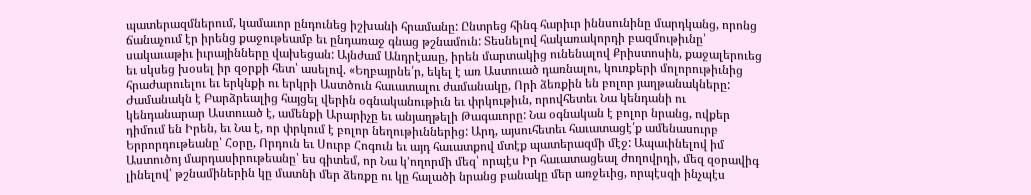պատերազմներում, կամաւոր ընդունեց իշխանի հրամանը: Ընտրեց հինգ հարիւր իննսունինը մարդկանց, որոնց ճանաչում էր իրենց քաջութեամբ եւ ընդառաջ գնաց թշնամուն: Տեսնելով հակառակորդի բազմութիւնը՝ սակաւաթիւ իւրայինները վախեցան: Այնժամ Անդրէասը, իրեն մարտակից ունենալով Քրիստոսին, քաջալերուեց եւ սկսեց խօսել իր զօրքի հետ՝ ասելով. «Եղբայրնե՛ր, եկել է առ Աստուած դառնալու, կուռքերի մոլորութիւնից հրաժարուելու եւ երկնքի ու երկրի Աստծուն հաւատալու ժամանակը, Որի ձեռքին են բոլոր յաղթանակները: Ժամանակն է Բարձրեալից հայցել վերին օգնականութիւն եւ փրկութիւն, որովհետեւ Նա կենդանի ու կենդանարար Աստուած է, ամենքի Արարիչը եւ անյաղթելի Թագաւորը: Նա օգնական է բոլոր նրանց, ովքեր դիմում են Իրեն, եւ Նա է, որ փրկում է բոլոր նեղութիւններից: Արդ, այսուհետեւ հաւատացէ՛ք ամենասուրբ Երրորդութեանը՝ Հօրը, Որդուն եւ Սուրբ Հոգուն եւ այդ հաւատքով մտէք պատերազմի մէջ: Ապաւինելով իմ Աստուծոյ մարդասիրութեանը՝ ես գիտեմ, որ Նա կ՚ողորմի մեզ՝ որպէս Իր հաւատացեալ ժողովրդի, մեզ զօրավիգ լինելով՝ թշնամիներին կը մատնի մեր ձեռքը ու կը հալածի նրանց բանակը մեր առջեւից, որպէսզի ինչպէս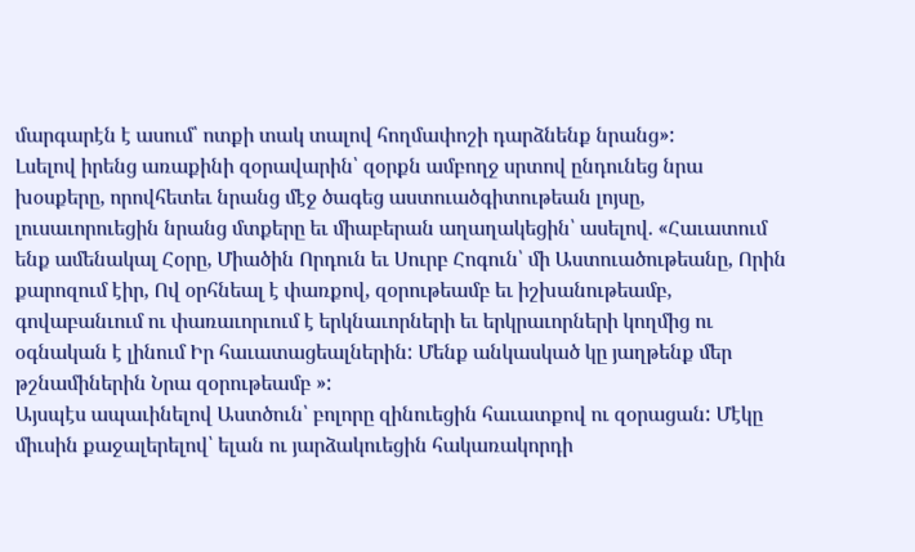մարգարէն է ասում՝ ոտքի տակ տալով հողմափոշի դարձնենք նրանց»:
Լսելով իրենց առաքինի զօրավարին՝ զօրքն ամբողջ սրտով ընդունեց նրա խօսքերը, որովհետեւ նրանց մէջ ծագեց աստուածգիտութեան լոյսը, լուսաւորուեցին նրանց մտքերը եւ միաբերան աղաղակեցին՝ ասելով. «Հաւատում ենք ամենակալ Հօրը, Միածին Որդուն եւ Սուրբ Հոգուն՝ մի Աստուածութեանը, Որին քարոզում էիր, Ով օրհնեալ է փառքով, զօրութեամբ եւ իշխանութեամբ, գովաբանւում ու փառաւորւում է երկնաւորների եւ երկրաւորների կողմից ու օգնական է լինում Իր հաւատացեալներին: Մենք անկասկած կը յաղթենք մեր թշնամիներին Նրա զօրութեամբ »:
Այսպէս ապաւինելով Աստծուն՝ բոլորը զինուեցին հաւատքով ու զօրացան: Մէկը միւսին քաջալերելով՝ ելան ու յարձակուեցին հակառակորդի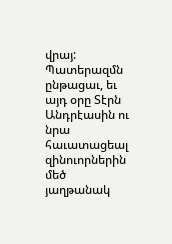վրայ: Պատերազմն ընթացաւ, եւ այդ օրը Տէրն Անդրէասին ու նրա հաւատացեալ զինուորներին մեծ յաղթանակ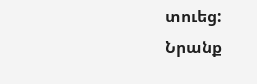տուեց: Նրանք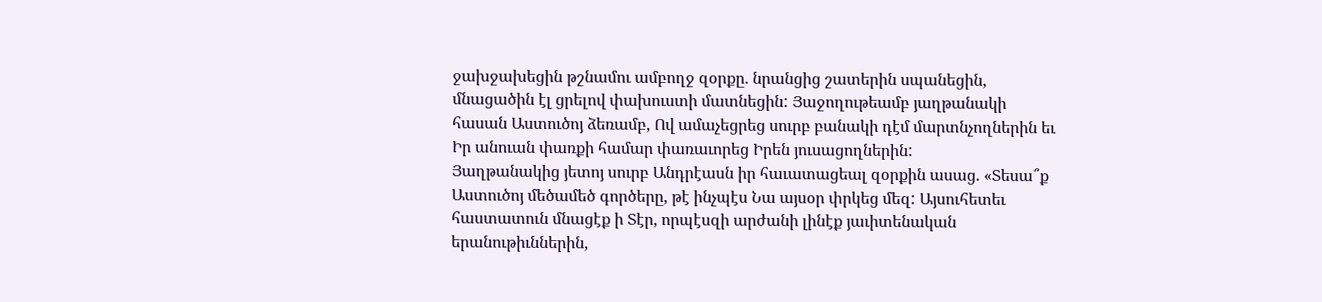ջախջախեցին թշնամու ամբողջ զօրքը. նրանցից շատերին սպանեցին, մնացածին էլ ցրելով փախուստի մատնեցին: Յաջողութեամբ յաղթանակի հասան Աստուծոյ ձեռամբ, Ով ամաչեցրեց սուրբ բանակի դէմ մարտնչողներին եւ Իր անուան փառքի համար փառաւորեց Իրեն յուսացողներին:
Յաղթանակից յետոյ սուրբ Անդրէասն իր հաւատացեալ զօրքին ասաց. «Տեսա՞ք Աստուծոյ մեծամեծ գործերը, թէ ինչպէս Նա այսօր փրկեց մեզ: Այսուհետեւ հաստատուն մնացէք ի Տէր, որպէսզի արժանի լինէք յաւիտենական երանութիւններին,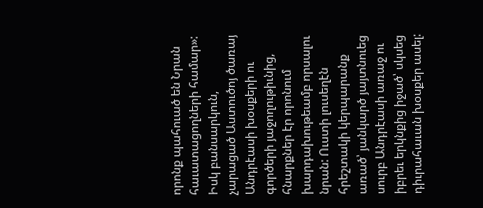որոնք պահուած են Նրան հաւատացողների համար»: Իսկ բանսարկուն, չարացած Աստուծոյ ծառայ Անդրէասի խօսքերի ու գործերի յաջողութիւնից, հնարքներ էր որոնում խարդախութեամբ որսալու նրան: Ուստի լուսեղէն հրեշտակի կերպարանք առած՝ յանկարծ յայտնուեց սուրբ Անդրէասի առաջ ու իբրեւ երկնքից իջած՝ սկսեց դիւրահաւան խօսքեր ասել: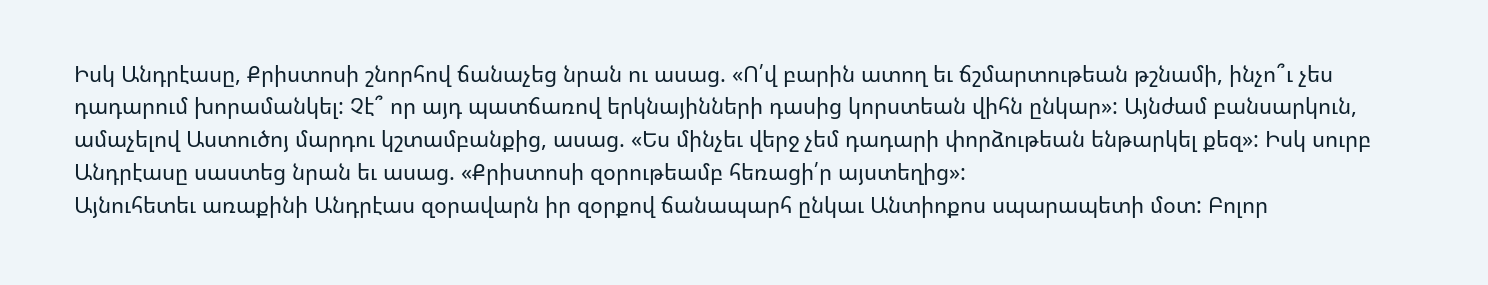Իսկ Անդրէասը, Քրիստոսի շնորհով ճանաչեց նրան ու ասաց. «Ո՛վ բարին ատող եւ ճշմարտութեան թշնամի, ինչո՞ւ չես դադարում խորամանկել: Չէ՞ որ այդ պատճառով երկնայինների դասից կորստեան վիհն ընկար»: Այնժամ բանսարկուն, ամաչելով Աստուծոյ մարդու կշտամբանքից, ասաց. «Ես մինչեւ վերջ չեմ դադարի փորձութեան ենթարկել քեզ»: Իսկ սուրբ Անդրէասը սաստեց նրան եւ ասաց. «Քրիստոսի զօրութեամբ հեռացի՛ր այստեղից»:
Այնուհետեւ առաքինի Անդրէաս զօրավարն իր զօրքով ճանապարհ ընկաւ Անտիոքոս սպարապետի մօտ: Բոլոր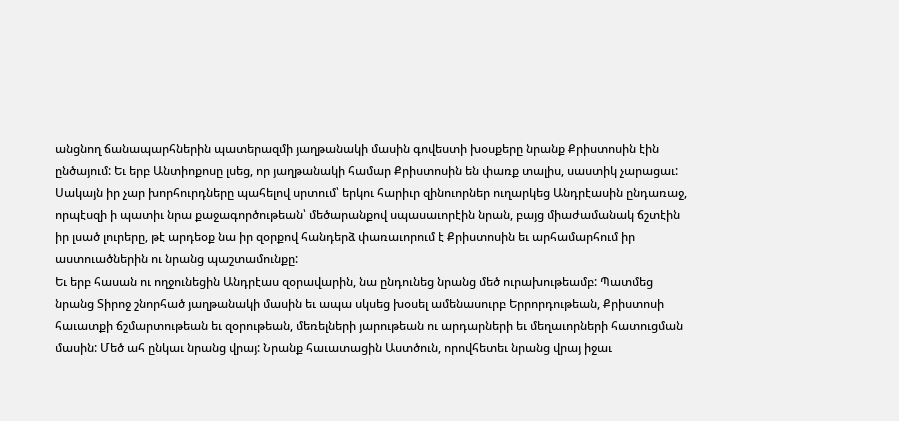անցնող ճանապարհներին պատերազմի յաղթանակի մասին գովեստի խօսքերը նրանք Քրիստոսին էին ընծայում: Եւ երբ Անտիոքոսը լսեց, որ յաղթանակի համար Քրիստոսին են փառք տալիս, սաստիկ չարացաւ: Սակայն իր չար խորհուրդները պահելով սրտում՝ երկու հարիւր զինուորներ ուղարկեց Անդրէասին ընդառաջ, որպէսզի ի պատիւ նրա քաջագործութեան՝ մեծարանքով սպասաւորէին նրան, բայց միաժամանակ ճշտէին իր լսած լուրերը, թէ արդեօք նա իր զօրքով հանդերձ փառաւորում է Քրիստոսին եւ արհամարհում իր աստուածներին ու նրանց պաշտամունքը:
Եւ երբ հասան ու ողջունեցին Անդրէաս զօրավարին, նա ընդունեց նրանց մեծ ուրախութեամբ: Պատմեց նրանց Տիրոջ շնորհած յաղթանակի մասին եւ ապա սկսեց խօսել ամենասուրբ Երրորդութեան, Քրիստոսի հաւատքի ճշմարտութեան եւ զօրութեան, մեռելների յարութեան ու արդարների եւ մեղաւորների հատուցման մասին: Մեծ ահ ընկաւ նրանց վրայ: Նրանք հաւատացին Աստծուն, որովհետեւ նրանց վրայ իջաւ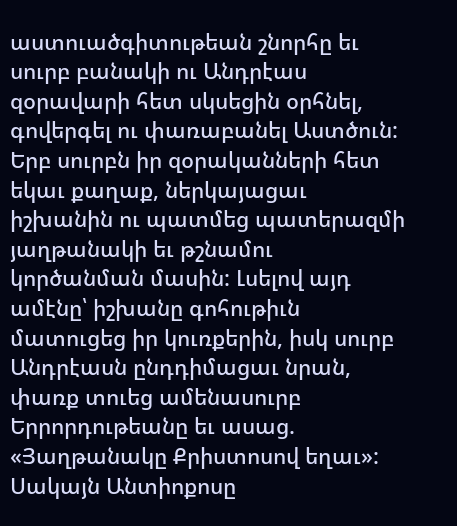աստուածգիտութեան շնորհը եւ սուրբ բանակի ու Անդրէաս զօրավարի հետ սկսեցին օրհնել, գովերգել ու փառաբանել Աստծուն:
Երբ սուրբն իր զօրականների հետ եկաւ քաղաք, ներկայացաւ իշխանին ու պատմեց պատերազմի յաղթանակի եւ թշնամու կործանման մասին: Լսելով այդ ամէնը՝ իշխանը գոհութիւն մատուցեց իր կուռքերին, իսկ սուրբ Անդրէասն ընդդիմացաւ նրան, փառք տուեց ամենասուրբ Երրորդութեանը եւ ասաց. «Յաղթանակը Քրիստոսով եղաւ»: Սակայն Անտիոքոսը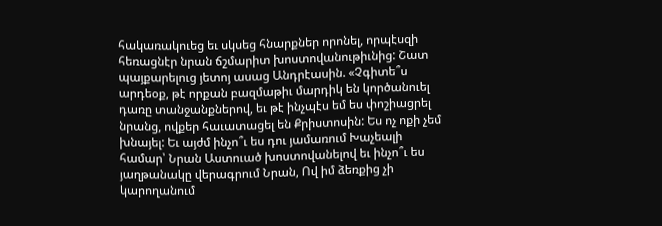հակառակուեց եւ սկսեց հնարքներ որոնել, որպէսզի հեռացնէր նրան ճշմարիտ խոստովանութիւնից: Շատ պայքարելուց յետոյ ասաց Անդրէասին. «Չգիտե՞ս արդեօք, թէ որքան բազմաթիւ մարդիկ են կործանուել դառը տանջանքներով, եւ թէ ինչպէս եմ ես փոշիացրել նրանց, ովքեր հաւատացել են Քրիստոսին: Ես ոչ ոքի չեմ խնայել: Եւ այժմ ինչո՞ւ ես դու յամառում Խաչեալի համար՝ Նրան Աստուած խոստովանելով եւ ինչո՞ւ ես յաղթանակը վերագրում Նրան, Ով իմ ձեռքից չի կարողանում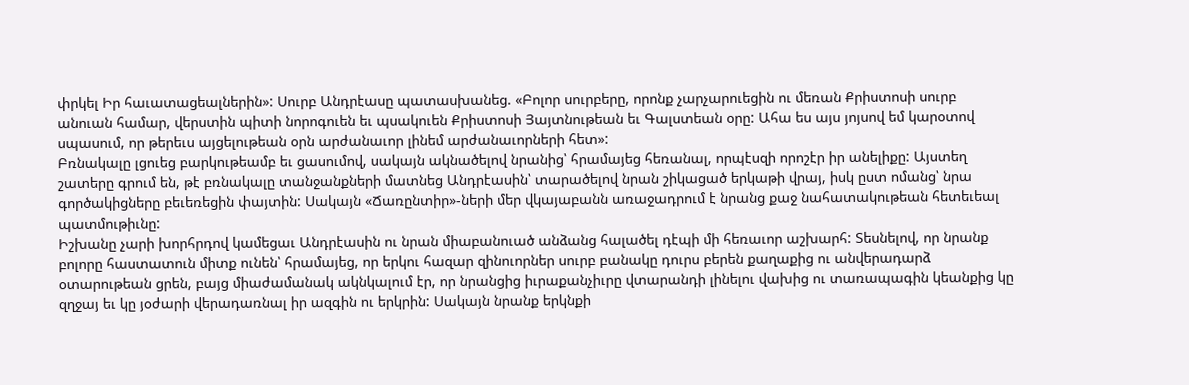փրկել Իր հաւատացեալներին»: Սուրբ Անդրէասը պատասխանեց. «Բոլոր սուրբերը, որոնք չարչարուեցին ու մեռան Քրիստոսի սուրբ անուան համար, վերստին պիտի նորոգուեն եւ պսակուեն Քրիստոսի Յայտնութեան եւ Գալստեան օրը: Ահա ես այս յոյսով եմ կարօտով սպասում, որ թերեւս այցելութեան օրն արժանաւոր լինեմ արժանաւորների հետ»:
Բռնակալը լցուեց բարկութեամբ եւ ցասումով, սակայն ակնածելով նրանից՝ հրամայեց հեռանալ, որպէսզի որոշէր իր անելիքը: Այստեղ շատերը գրում են, թէ բռնակալը տանջանքների մատնեց Անդրէասին՝ տարածելով նրան շիկացած երկաթի վրայ, իսկ ըստ ոմանց՝ նրա գործակիցները բեւեռեցին փայտին: Սակայն «Ճառընտիր»-ների մեր վկայաբանն առաջադրում է նրանց քաջ նահատակութեան հետեւեալ պատմութիւնը:
Իշխանը չարի խորհրդով կամեցաւ Անդրէասին ու նրան միաբանուած անձանց հալածել դէպի մի հեռաւոր աշխարհ: Տեսնելով, որ նրանք բոլորը հաստատուն միտք ունեն՝ հրամայեց, որ երկու հազար զինուորներ սուրբ բանակը դուրս բերեն քաղաքից ու անվերադարձ օտարութեան ցրեն, բայց միաժամանակ ակնկալում էր, որ նրանցից իւրաքանչիւրը վտարանդի լինելու վախից ու տառապագին կեանքից կը զղջայ եւ կը յօժարի վերադառնալ իր ազգին ու երկրին: Սակայն նրանք երկնքի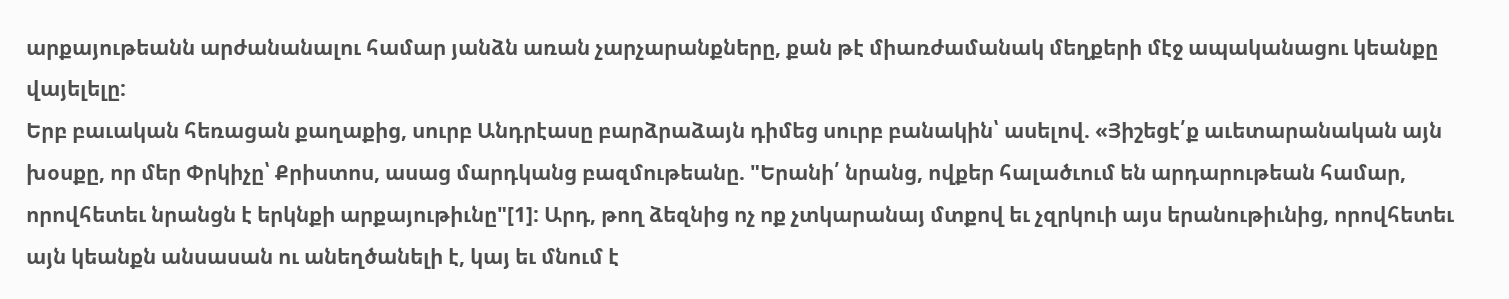արքայութեանն արժանանալու համար յանձն առան չարչարանքները, քան թէ միառժամանակ մեղքերի մէջ ապականացու կեանքը վայելելը:
Երբ բաւական հեռացան քաղաքից, սուրբ Անդրէասը բարձրաձայն դիմեց սուրբ բանակին՝ ասելով. «Յիշեցէ՛ք աւետարանական այն խօսքը, որ մեր Փրկիչը՝ Քրիստոս, ասաց մարդկանց բազմութեանը. "Երանի՛ նրանց, ովքեր հալածւում են արդարութեան համար, որովհետեւ նրանցն է երկնքի արքայութիւնը"[1]: Արդ, թող ձեզնից ոչ ոք չտկարանայ մտքով եւ չզրկուի այս երանութիւնից, որովհետեւ այն կեանքն անսասան ու անեղծանելի է, կայ եւ մնում է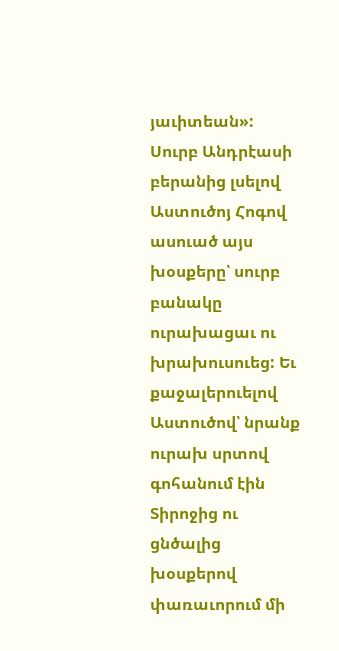յաւիտեան»: Սուրբ Անդրէասի բերանից լսելով Աստուծոյ Հոգով ասուած այս խօսքերը՝ սուրբ բանակը ուրախացաւ ու խրախուսուեց: Եւ քաջալերուելով Աստուծով՝ նրանք ուրախ սրտով գոհանում էին Տիրոջից ու ցնծալից խօսքերով փառաւորում մի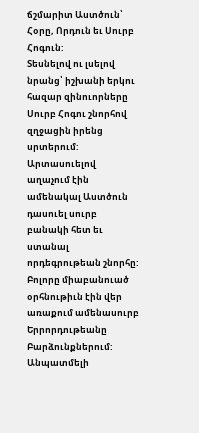ճշմարիտ Աստծուն՝ Հօրը, Որդուն եւ Սուրբ Հոգուն:
Տեսնելով ու լսելով նրանց՝ իշխանի երկու հազար զինուորները Սուրբ Հոգու շնորհով զղջացին իրենց սրտերում: Արտասուելով աղաչում էին ամենակալ Աստծուն դասուել սուրբ բանակի հետ եւ ստանալ որդեգրութեան շնորհը: Բոլորը միաբանուած օրհնութիւն էին վեր առաքում ամենասուրբ Երրորդութեանը Բարձունքներում: Անպատմելի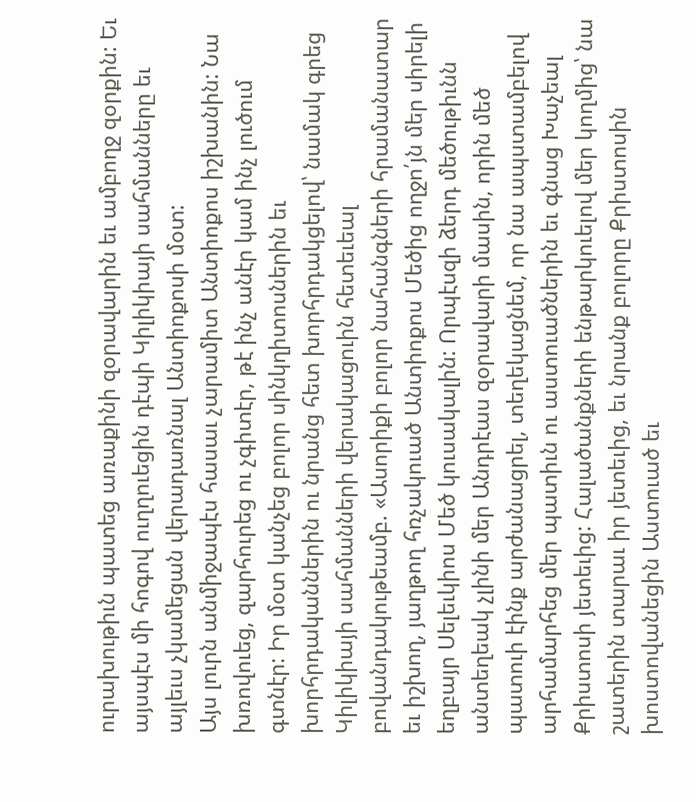ուրախութիւն պատեց առաքինի զօրավարին եւ ամբողջ զօրքին: Եւ այսպէս մի հոգով ուղղուեցին դէպի Կիլիկիայի սահմանները եւ այլեւս չկամեցան վերադառնալ Անտիոքոսի մօտ:
Այս լուրն անմիջապէս հասաւ չարամիտ Անտիոքոս իշխանին: Նա խռովուեց, զարհուրեց ու չգիտէր, թէ ինչ անէր կամ ինչ լուծում գտնէր: Իր մօտ կանչեց բոլոր սինկղիտոսներին եւ խորհրդականներին ու նրանց հետ խորհրդակցելով՝ նամակ գրեց Կիլիկիայի սահմանների վերակացուին հետեւեալ բովանդակութեամբ. «Ասորիքի բոլոր նահանգների հրամանատար եւ իշխող, յաղթող հռչակուած Անտիոքոս Մեծից ողջո՛յն մեր սիրելի եղբայր Սելեւկիոս Մեծ կուսակալին: Որպէսզի ձերդ մեծութիւնն անտեղեակ չլինի մեր Անդրէաս զօրավարի մասին, որին մեծ պատուի էինք արժանացրել, տեղեկացնեմ, որ նա ապստամբելով արհամարհեց մեր պատիւն ու աստուածներին եւ գնաց Խաչեալ Քրիստոսի յետեւից: Հալածանքների ենթարկուելով մեր կողմից՝ նա շատերին տարաւ իր յետեւից, եւ նրանք բոլորը Քրիստոսին խոստովանեցին Աստուած եւ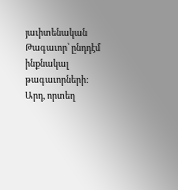յաւիտենական Թագաւոր՝ ընդդէմ ինքնակալ թագաւորների: Արդ, որտեղ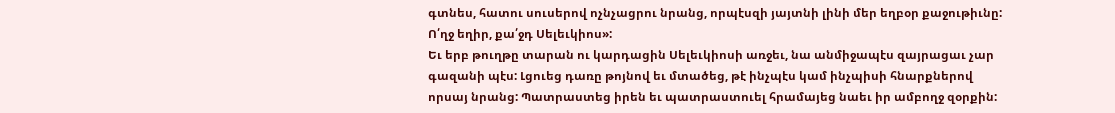գտնես, հատու սուսերով ոչնչացրու նրանց, որպէսզի յայտնի լինի մեր եղբօր քաջութիւնը: Ո՛ղջ եղիր, քա՛ջդ Սելեւկիոս»:
Եւ երբ թուղթը տարան ու կարդացին Սելեւկիոսի առջեւ, նա անմիջապէս զայրացաւ չար գազանի պէս: Լցուեց դառը թոյնով եւ մտածեց, թէ ինչպէս կամ ինչպիսի հնարքներով որսայ նրանց: Պատրաստեց իրեն եւ պատրաստուել հրամայեց նաեւ իր ամբողջ զօրքին: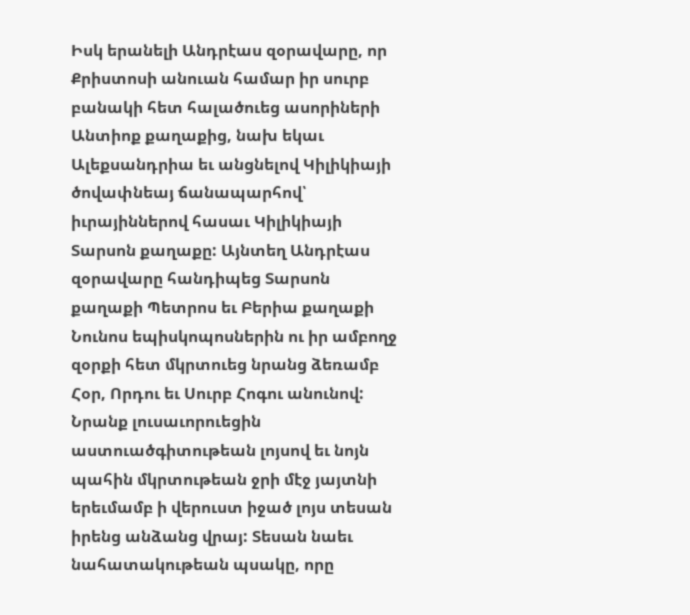Իսկ երանելի Անդրէաս զօրավարը, որ Քրիստոսի անուան համար իր սուրբ բանակի հետ հալածուեց ասորիների Անտիոք քաղաքից, նախ եկաւ Ալեքսանդրիա եւ անցնելով Կիլիկիայի ծովափնեայ ճանապարհով՝ իւրայիններով հասաւ Կիլիկիայի Տարսոն քաղաքը: Այնտեղ Անդրէաս զօրավարը հանդիպեց Տարսոն քաղաքի Պետրոս եւ Բերիա քաղաքի Նունոս եպիսկոպոսներին ու իր ամբողջ զօրքի հետ մկրտուեց նրանց ձեռամբ Հօր, Որդու եւ Սուրբ Հոգու անունով: Նրանք լուսաւորուեցին աստուածգիտութեան լոյսով եւ նոյն պահին մկրտութեան ջրի մէջ յայտնի երեւմամբ ի վերուստ իջած լոյս տեսան իրենց անձանց վրայ: Տեսան նաեւ նահատակութեան պսակը, որը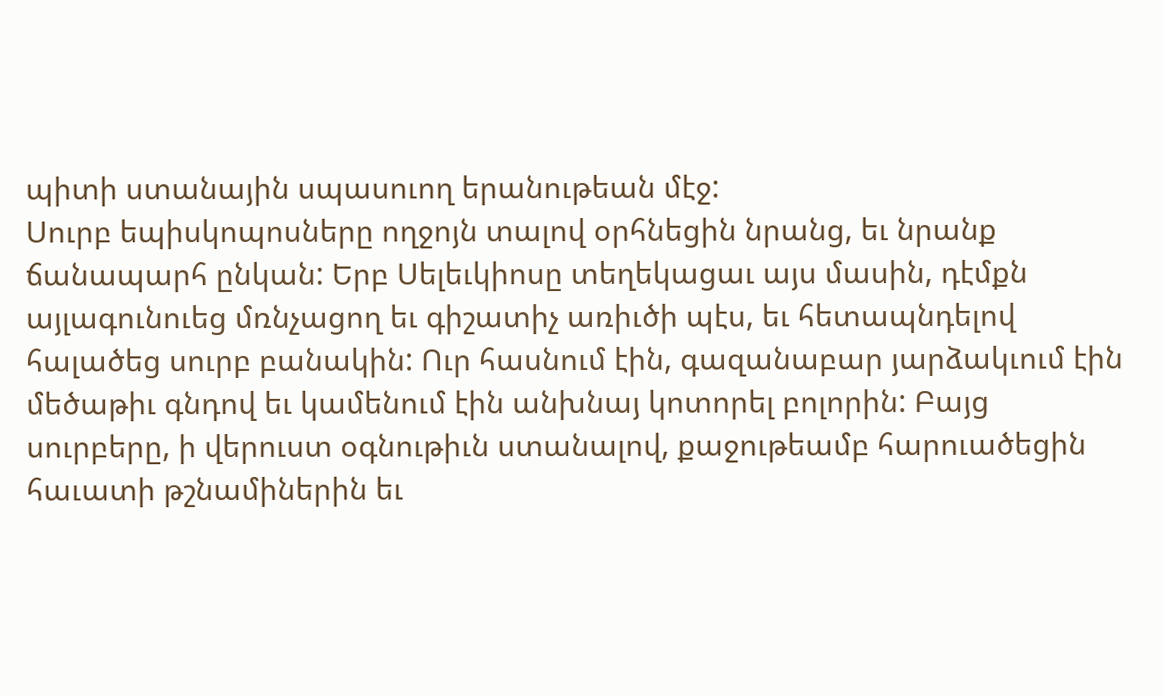պիտի ստանային սպասուող երանութեան մէջ:
Սուրբ եպիսկոպոսները ողջոյն տալով օրհնեցին նրանց, եւ նրանք ճանապարհ ընկան: Երբ Սելեւկիոսը տեղեկացաւ այս մասին, դէմքն այլագունուեց մռնչացող եւ գիշատիչ առիւծի պէս, եւ հետապնդելով հալածեց սուրբ բանակին: Ուր հասնում էին, գազանաբար յարձակւում էին մեծաթիւ գնդով եւ կամենում էին անխնայ կոտորել բոլորին: Բայց սուրբերը, ի վերուստ օգնութիւն ստանալով, քաջութեամբ հարուածեցին հաւատի թշնամիներին եւ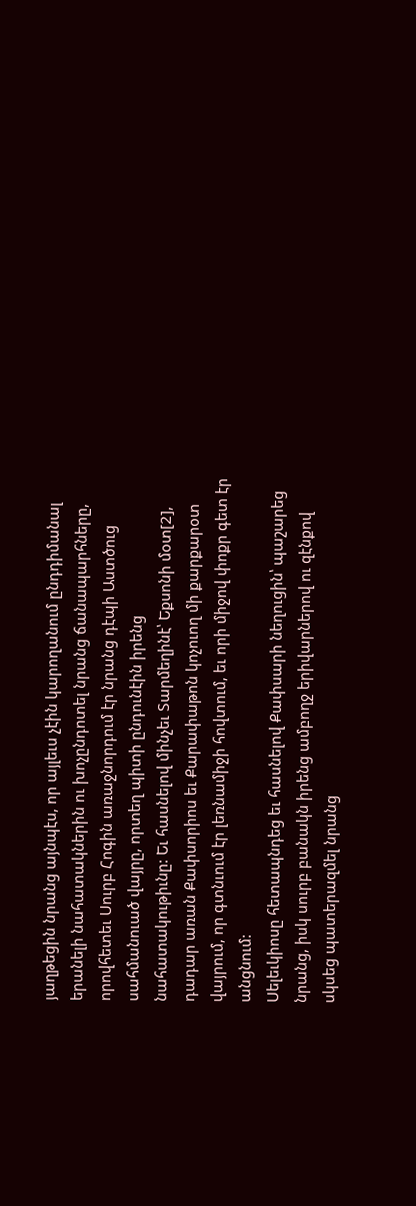յաղթեցին նրանց այնպէս, որ այլեւս չէին կարողանում ընդդիմանալ երանելի նահատակներին ու խոչընդոտել նրանց ճանապարհները, որովհետեւ Սուրբ Հոգին առաջնորդում էր նրանց դէպի Աստծուց սահմանուած վայրը, որտեղ պիտի ընդունէին իրենց նահատակութիւնը: Եւ հասնելով մինչեւ Տարմեղինէ՝ Եքսոնի մօտ[2], դադար առան Քափսորիոս եւ Քարափաթոն կոչուող մի քարքարօտ վայրում, որ գտնւում էր լեռնամիջի հովտում, եւ որի միջով փոքր գետ էր անցնում:
Սելեւկիոսը հետապնդեց եւ հասնելով Քափսարի նեղուցին՝ պաշարեց նրանց, իսկ սուրբ բանակն իրենց ամբողջ երիվարներով ու զէնքով սկսեց պատերազմել նրանց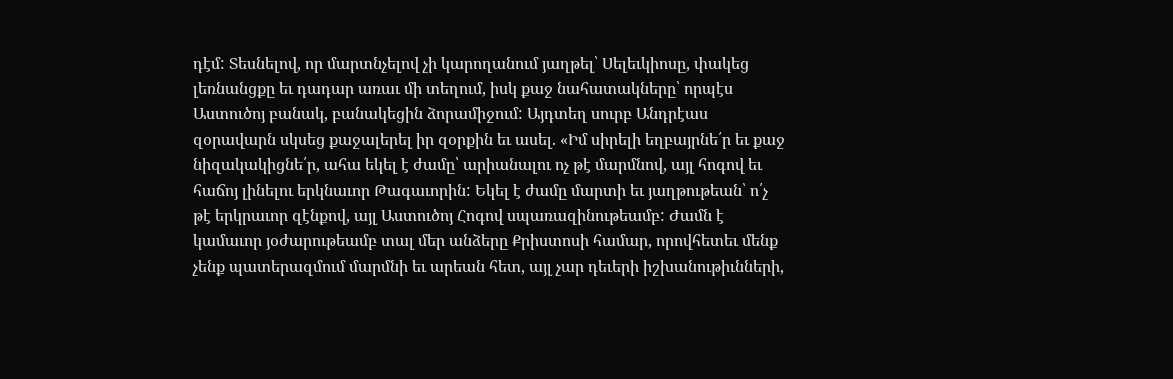դէմ: Տեսնելով, որ մարտնչելով չի կարողանում յաղթել՝ Սելեւկիոսը, փակեց լեռնանցքը եւ դադար առաւ մի տեղում, իսկ քաջ նահատակները՝ որպէս Աստուծոյ բանակ, բանակեցին ձորամիջում: Այդտեղ սուրբ Անդրէաս զօրավարն սկսեց քաջալերել իր զօրքին եւ ասել. «Իմ սիրելի եղբայրնե՛ր եւ քաջ նիզակակիցնե՛ր, ահա եկել է ժամը՝ արիանալու ոչ թէ մարմնով, այլ հոգով եւ հաճոյ լինելու երկնաւոր Թագաւորին: Եկել է ժամը մարտի եւ յաղթութեան՝ ո՛չ թէ երկրաւոր զէնքով, այլ Աստուծոյ Հոգով սպառազինութեամբ: Ժամն է կամաւոր յօժարութեամբ տալ մեր անձերը Քրիստոսի համար, որովհետեւ մենք չենք պատերազմում մարմնի եւ արեան հետ, այլ չար դեւերի իշխանութիւնների,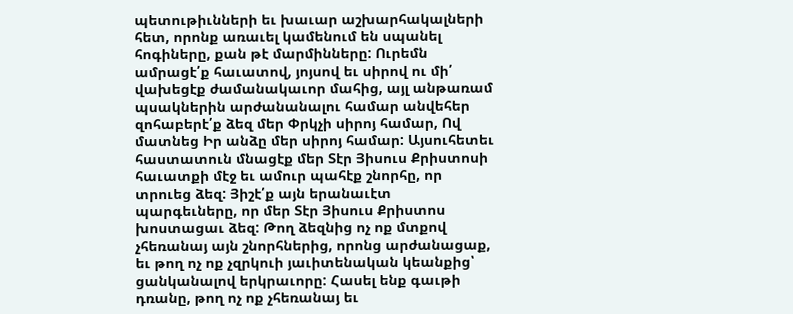պետութիւնների եւ խաւար աշխարհակալների հետ, որոնք առաւել կամենում են սպանել հոգիները, քան թէ մարմինները: Ուրեմն ամրացէ՛ք հաւատով, յոյսով եւ սիրով ու մի՛ վախեցէք ժամանակաւոր մահից, այլ անթառամ պսակներին արժանանալու համար անվեհեր զոհաբերէ՛ք ձեզ մեր Փրկչի սիրոյ համար, Ով մատնեց Իր անձը մեր սիրոյ համար: Այսուհետեւ հաստատուն մնացէք մեր Տէր Յիսուս Քրիստոսի հաւատքի մէջ եւ ամուր պահէք շնորհը, որ տրուեց ձեզ: Յիշէ՛ք այն երանաւէտ պարգեւները, որ մեր Տէր Յիսուս Քրիստոս խոստացաւ ձեզ: Թող ձեզնից ոչ ոք մտքով չհեռանայ այն շնորհներից, որոնց արժանացաք, եւ թող ոչ ոք չզրկուի յաւիտենական կեանքից՝ ցանկանալով երկրաւորը: Հասել ենք գաւթի դռանը, թող ոչ ոք չհեռանայ եւ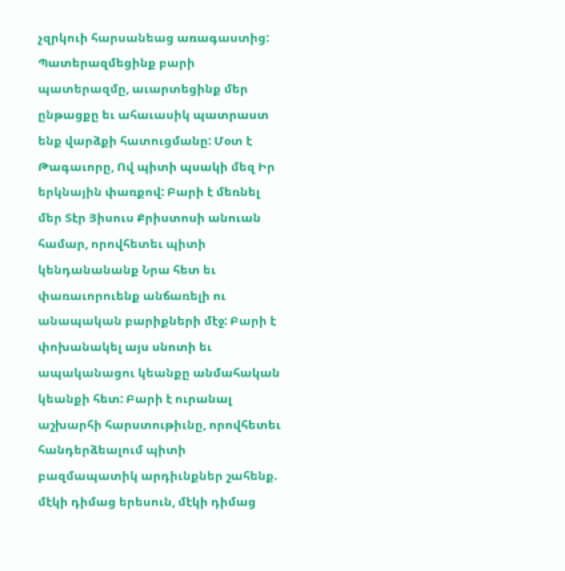չզրկուի հարսանեաց առագաստից: Պատերազմեցինք բարի պատերազմը, աւարտեցինք մեր ընթացքը եւ ահաւասիկ պատրաստ ենք վարձքի հատուցմանը: Մօտ է Թագաւորը, Ով պիտի պսակի մեզ Իր երկնային փառքով: Բարի է մեռնել մեր Տէր Յիսուս Քրիստոսի անուան համար, որովհետեւ պիտի կենդանանանք Նրա հետ եւ փառաւորուենք անճառելի ու անապական բարիքների մէջ: Բարի է փոխանակել այս սնոտի եւ ապականացու կեանքը անմահական կեանքի հետ: Բարի է ուրանալ աշխարհի հարստութիւնը, որովհետեւ հանդերձեալում պիտի բազմապատիկ արդիւնքներ շահենք. մէկի դիմաց երեսուն, մէկի դիմաց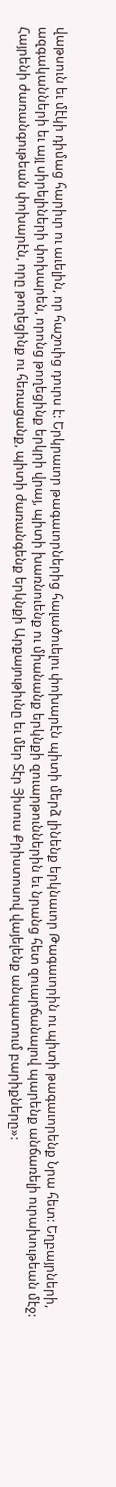վաթսուն եւ մէկի դիմաց հարիւր ու աւելին, որ հաշուից դուրս է: Երկրաւոր թագաւորներից հալածուելու փոխարէն պիտի մերձ լինենք երկնաւոր Թագաւորին ու պիտի թագաւորենք Նրա հետ: Եղբայրների, ազգականների եւ այլ սիրելիների փոխարեն, որոնց թողեցինք երկրի վրայ, պիտի խառնուենք ու միանանք երկնքի զուարթուններին եւ նրանց հետ զուարճանալով պարենք անճառելի ուրախութեան մէջ: Հայրենի ժառանգութեան փոխարէն, որը թողեցինք ու հեռացանք, պիտի ժառանգենք երկնքի Արքայութիւնը եւ մեր Տէր Յիսուս Քրիստոսով վայելենք անպատում բարիքները»: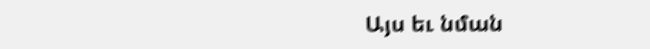Այս եւ նման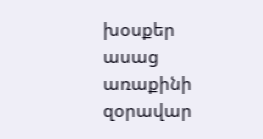խօսքեր ասաց առաքինի զօրավար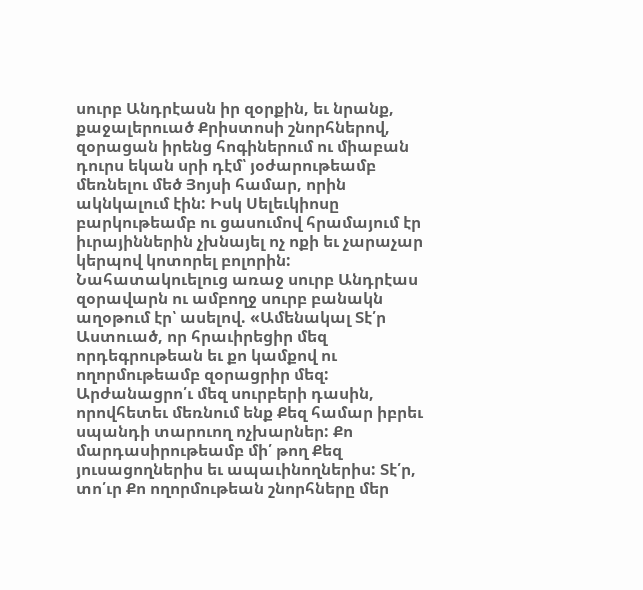սուրբ Անդրէասն իր զօրքին, եւ նրանք, քաջալերուած Քրիստոսի շնորհներով, զօրացան իրենց հոգիներում ու միաբան դուրս եկան սրի դէմ՝ յօժարութեամբ մեռնելու մեծ Յոյսի համար, որին ակնկալում էին: Իսկ Սելեւկիոսը բարկութեամբ ու ցասումով հրամայում էր իւրայիններին չխնայել ոչ ոքի եւ չարաչար կերպով կոտորել բոլորին:
Նահատակուելուց առաջ սուրբ Անդրէաս զօրավարն ու ամբողջ սուրբ բանակն աղօթում էր՝ ասելով. «Ամենակալ Տէ՛ր Աստուած, որ հրաւիրեցիր մեզ որդեգրութեան եւ քո կամքով ու ողորմութեամբ զօրացրիր մեզ: Արժանացրո՛ւ մեզ սուրբերի դասին, որովհետեւ մեռնում ենք Քեզ համար իբրեւ սպանդի տարուող ոչխարներ: Քո մարդասիրութեամբ մի՛ թող Քեզ յուսացողներիս եւ ապաւինողներիս: Տէ՛ր, տո՛ւր Քո ողորմութեան շնորհները մեր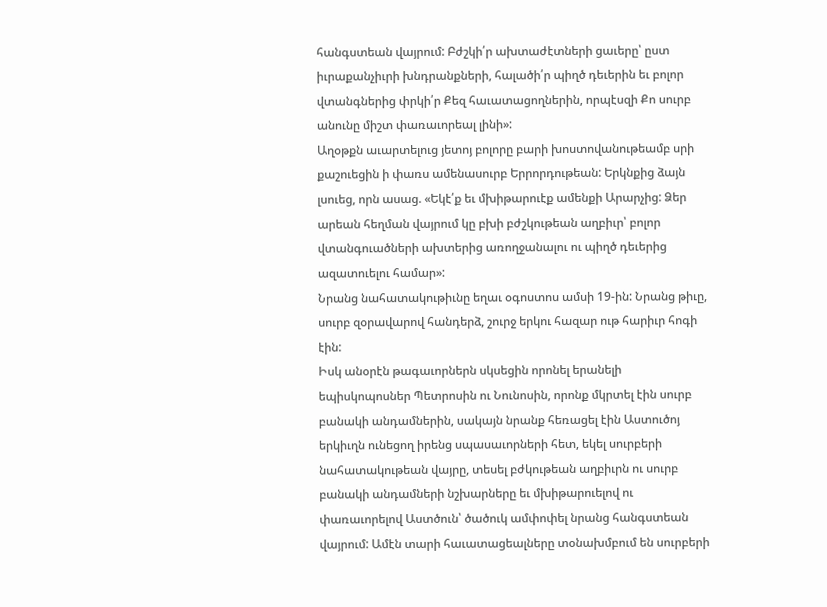հանգստեան վայրում: Բժշկի՛ր ախտաժէտների ցաւերը՝ ըստ իւրաքանչիւրի խնդրանքների, հալածի՛ր պիղծ դեւերին եւ բոլոր վտանգներից փրկի՛ր Քեզ հաւատացողներին, որպէսզի Քո սուրբ անունը միշտ փառաւորեալ լինի»:
Աղօթքն աւարտելուց յետոյ բոլորը բարի խոստովանութեամբ սրի քաշուեցին ի փառս ամենասուրբ Երրորդութեան: Երկնքից ձայն լսուեց, որն ասաց. «Եկէ՛ք եւ մխիթարուէք ամենքի Արարչից: Ձեր արեան հեղման վայրում կը բխի բժշկութեան աղբիւր՝ բոլոր վտանգուածների ախտերից առողջանալու ու պիղծ դեւերից ազատուելու համար»:
Նրանց նահատակութիւնը եղաւ օգոստոս ամսի 19-ին: Նրանց թիւը, սուրբ զօրավարով հանդերձ, շուրջ երկու հազար ութ հարիւր հոգի էին:
Իսկ անօրէն թագաւորներն սկսեցին որոնել երանելի եպիսկոպոսներ Պետրոսին ու Նունոսին, որոնք մկրտել էին սուրբ բանակի անդամներին, սակայն նրանք հեռացել էին Աստուծոյ երկիւղն ունեցող իրենց սպասաւորների հետ, եկել սուրբերի նահատակութեան վայրը, տեսել բժկութեան աղբիւրն ու սուրբ բանակի անդամների նշխարները եւ մխիթարուելով ու փառաւորելով Աստծուն՝ ծածուկ ամփոփել նրանց հանգստեան վայրում: Ամէն տարի հաւատացեալները տօնախմբում են սուրբերի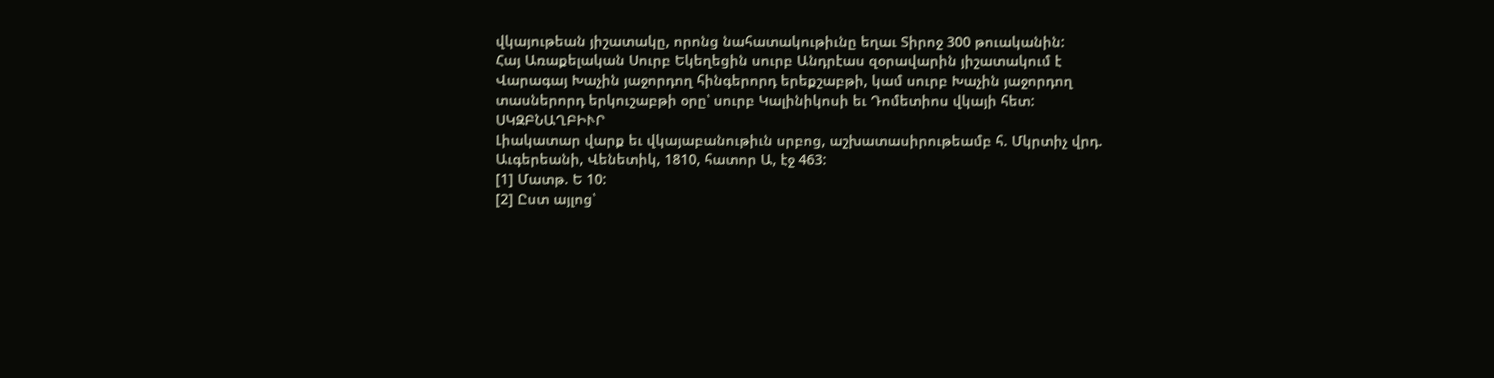վկայութեան յիշատակը, որոնց նահատակութիւնը եղաւ Տիրոջ 300 թուականին:
Հայ Առաքելական Սուրբ Եկեղեցին սուրբ Անդրէաս զօրավարին յիշատակում է Վարագայ Խաչին յաջորդող հինգերորդ երեքշաբթի, կամ սուրբ Խաչին յաջորդող տասներորդ երկուշաբթի օրը՝ սուրբ Կալինիկոսի եւ Դոմետիոս վկայի հետ:
ՍԿԶԲՆԱՂԲԻՒՐ
Լիակատար վարք եւ վկայաբանութիւն սրբոց, աշխատասիրութեամբ հ. Մկրտիչ վրդ. Աւգերեանի, Վենետիկ, 1810, հատոր Ա, էջ 463:
[1] Մատթ. Ե 10:
[2] Ըստ այլոց՝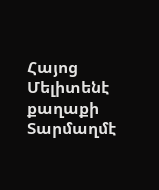Հայոց Մելիտենէ քաղաքի Տարմաղմէ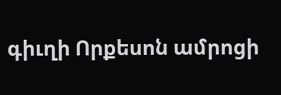գիւղի Որքեսոն ամրոցի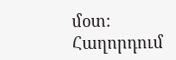մօտ:
Հաղորդում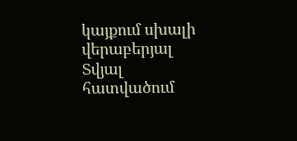կայքում սխալի վերաբերյալ
Տվյալ հատվածում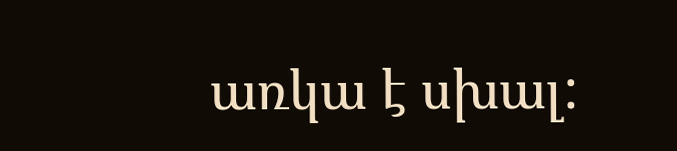առկա է սխալ: